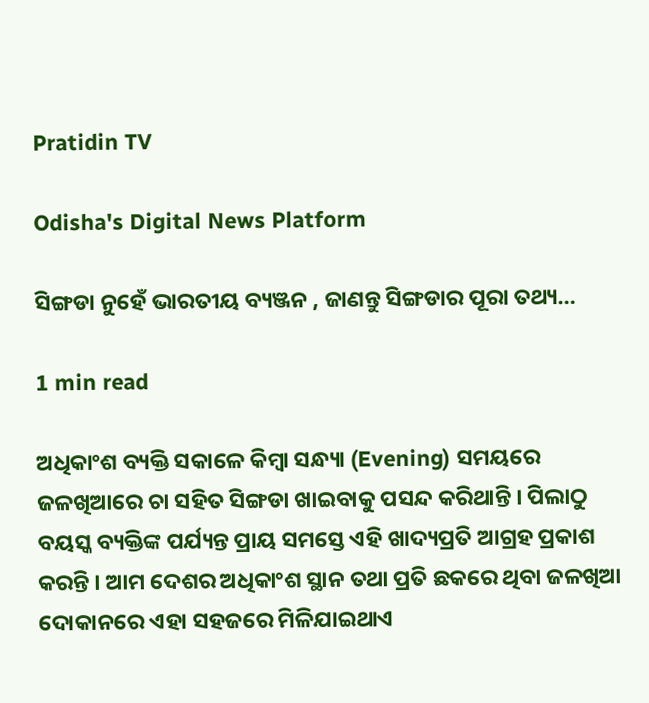Pratidin TV

Odisha's Digital News Platform

ସିଙ୍ଗଡା ନୁହେଁ ଭାରତୀୟ ବ୍ୟଞ୍ଜନ , ଜାଣନ୍ତୁ ସିଙ୍ଗଡାର ପୂରା ତଥ୍ୟ…

1 min read

ଅଧିକାଂଶ ବ୍ୟକ୍ତି ସକାଳେ କିମ୍ୱା ସନ୍ଧ୍ୟା (Evening) ସମୟରେ ଜଳଖିଆରେ ଚା ସହିତ ସିଙ୍ଗଡା ଖାଇବାକୁ ପସନ୍ଦ କରିଥାନ୍ତି । ପିଲାଠୁ ବୟସ୍କ ବ୍ୟକ୍ତିଙ୍କ ପର୍ଯ୍ୟନ୍ତ ପ୍ରାୟ ସମସ୍ତେ ଏହି ଖାଦ୍ୟପ୍ରତି ଆଗ୍ରହ ପ୍ରକାଶ କରନ୍ତି । ଆମ ଦେଶର ଅଧିକାଂଶ ସ୍ଥାନ ତଥା ପ୍ରତି ଛକରେ ଥିବା ଜଳଖିଆ ଦୋକାନରେ ଏହା ସହଜରେ ମିଳିଯାଇଥାଏ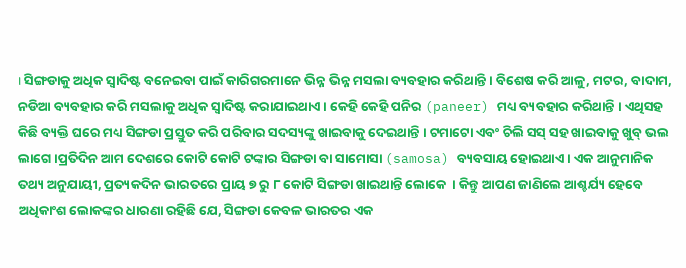। ସିଙ୍ଗଡାକୁ ଅଧିକ ସ୍ୱାଦିଷ୍ଟ ବନେଇବା ପାଇଁ କାରିଗରମାନେ ଭିନ୍ନ ଭିନ୍ନ ମସଲା ବ୍ୟବହାର କରିଥାନ୍ତି । ବିଶେଷ କରି ଆଳୁ, ମଟର, ବାଦାମ, ନଡିଆ ବ୍ୟବହାର କରି ମସଲାକୁ ଅଧିକ ସ୍ୱାଦିଷ୍ଟ କରାଯାଇଥାଏ । କେହି କେହି ପନିର (paneer) ମଧ୍ୟ ବ୍ୟବହାର କରିଥାନ୍ତି । ଏଥିସହ କିଛି ବ୍ୟକ୍ତି ଘରେ ମଧ୍ୟ ସିଙ୍ଗଡା ପ୍ରସ୍ତୁତ କରି ପରିବାର ସଦସ୍ୟଙ୍କୁ ଖାଇବାକୁ ଦେଇଥାନ୍ତି । ଟମାଟୋ ଏବଂ ଚିଲି ସସ୍ ସହ ଖାଇବାକୁ ଖୁବ୍ ଭଲ ଲାଗେ ।ପ୍ରତିଦିନ ଆମ ଦେଶରେ କୋଟି କୋଟି ଟଙ୍କାର ସିଙ୍ଗଡା ବା ସାମୋସା (samosa) ବ୍ୟବସାୟ ହୋଇଥାଏ । ଏକ ଆନୁମାନିକ ତଥ୍ୟ ଅନୁଯାୟୀ, ପ୍ରତ୍ୟକଦିନ ଭାରତରେ ପ୍ରାୟ ୭ ରୁ ୮ କୋଟି ସିଙ୍ଗଡା ଖାଇଥାନ୍ତି ଲୋକେ  । କିନ୍ତୁ ଆପଣ ଜାଣିଲେ ଆଶ୍ଚର୍ଯ୍ୟ ହେବେ ଅଧିକାଂଶ ଲୋକଙ୍କର ଧାରଣା ରହିଛି ଯେ, ସିଙ୍ଗଡା କେବଳ ଭାରତର ଏକ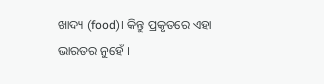ଖାଦ୍ୟ (food)। କିନ୍ତୁ ପ୍ରକୃତରେ ଏହା ଭାରତର ନୁହେଁ ।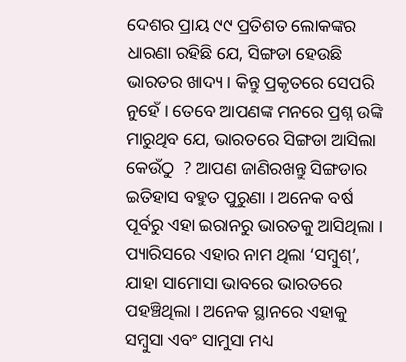ଦେଶର ପ୍ରାୟ ୯୯ ପ୍ରତିଶତ ଲୋକଙ୍କର ଧାରଣା ରହିଛି ଯେ, ସିଙ୍ଗଡା ହେଉଛି ଭାରତର ଖାଦ୍ୟ । କିନ୍ତୁ ପ୍ରକୃତରେ ସେପରି ନୁହେଁ । ତେବେ ଆପଣଙ୍କ ମନରେ ପ୍ରଶ୍ନ ଉଙ୍କି ମାରୁଥିବ ଯେ, ଭାରତରେ ସିଙ୍ଗଡା ଆସିଲା କେଉଁଠୁ  ? ଆପଣ ଜାଣିରଖନ୍ତୁ ସିଙ୍ଗଡାର ଇତିହାସ ବହୁତ ପୁରୁଣା । ଅନେକ ବର୍ଷ ପୂର୍ବରୁ ଏହା ଇରାନରୁ ଭାରତକୁ ଆସିଥିଲା । ପ୍ୟାରିସରେ ଏହାର ନାମ ଥିଲା ‘ସମ୍ବୁଶ୍’, ଯାହା ସାମୋସା ଭାବରେ ଭାରତରେ ପହଞ୍ଚିଥିଲା । ଅନେକ ସ୍ଥାନରେ ଏହାକୁ ସମ୍ବୁସା ଏବଂ ସାମୁସା ମଧ୍ୟ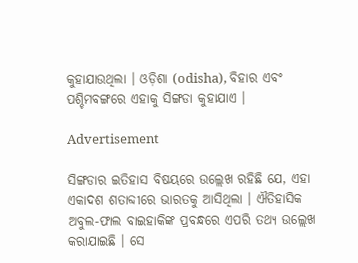କୁହାଯାଉଥିଲା । ଓଡ଼ିଶା (odisha), ବିହାର ଏବଂ ପଶ୍ଚିମବଙ୍ଗରେ ଏହାକୁ ସିଙ୍ଗଡା କୁହାଯାଏ ।

Advertisement

ସିଙ୍ଗଡାର ଇତିହାସ ବିଷୟରେ ଉଲ୍ଲେଖ ରହିଛି ଯେ, ଏହା ଏକାଦଶ ଶତାବ୍ଦୀରେ ଭାରତକୁ ଆସିଥିଲା । ଐତିହାସିକ ଅବୁଲ-ଫାଲ ବାଇହାକିଙ୍କ ପ୍ରବନ୍ଧରେ ଏପରି ତଥ୍ୟ ଉଲ୍ଲେଖ କରାଯାଇଛି । ସେ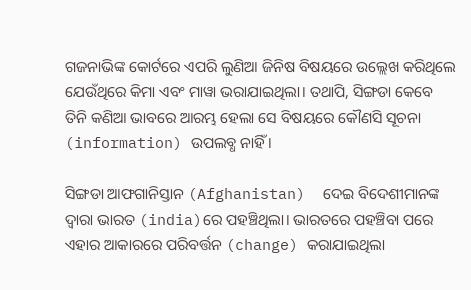ଗଜନାଭିଙ୍କ କୋର୍ଟରେ ଏପରି ଲୁଣିଆ ଜିନିଷ ବିଷୟରେ ଉଲ୍ଲେଖ କରିଥିଲେ ଯେଉଁଥିରେ କିମା ଏବଂ ମାୱା ଭରାଯାଇଥିଲା। ତଥାପି, ସିଙ୍ଗଡା କେବେ ତିନି କଣିଆ ଭାବରେ ଆରମ୍ଭ ହେଲା ସେ ବିଷୟରେ କୌଣସି ସୂଚନା (information) ଉପଲବ୍ଧ ନାହିଁ ।

ସିଙ୍ଗଡା ଆଫଗାନିସ୍ତାନ (Afghanistan)  ଦେଇ ବିଦେଶୀମାନଙ୍କ ଦ୍ୱାରା ଭାରତ (india)ରେ ପହଞ୍ଚିଥିଲା। ଭାରତରେ ପହଞ୍ଚିବା ପରେ ଏହାର ଆକାରରେ ପରିବର୍ତ୍ତନ (change) କରାଯାଇଥିଲା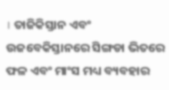। ତାଜିକିସ୍ତାନ ଏବଂ ଉଜବେକିସ୍ତାନରେ ସିଙ୍ଗଡା ଭିତରେ ଫଳ ଏବଂ ମାଂସ ମଧ୍ୟ ବ୍ୟବହାର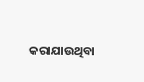କରାଯାଉଥିବା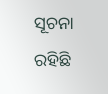ସୂଚନା ରହିଛି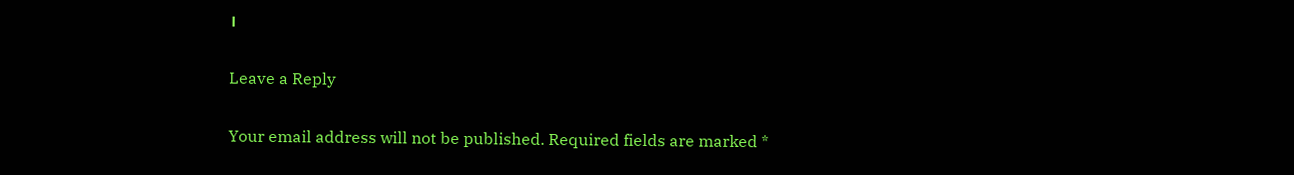।

Leave a Reply

Your email address will not be published. Required fields are marked *